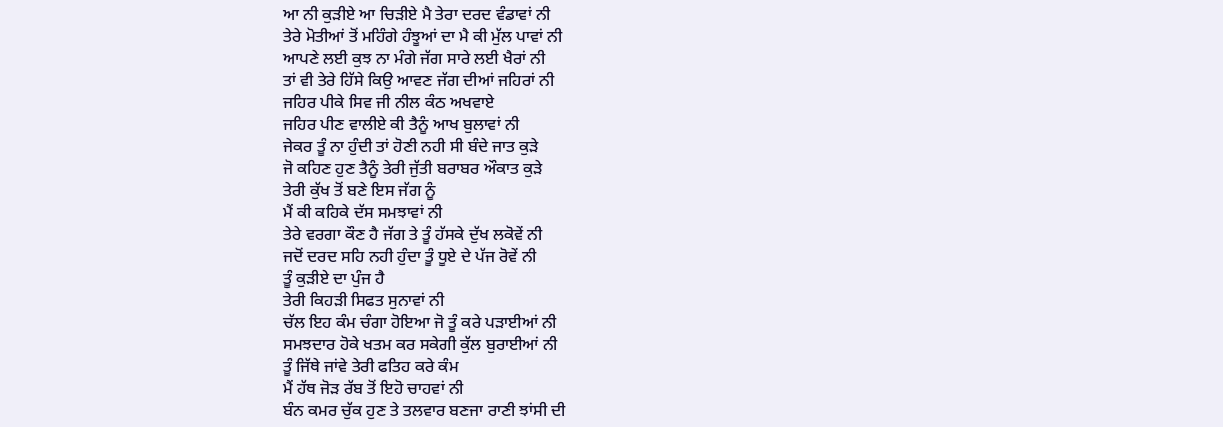ਆ ਨੀ ਕੁੜੀਏ ਆ ਚਿੜੀਏ ਮੈ ਤੇਰਾ ਦਰਦ ਵੰਡਾਵਾਂ ਨੀ
ਤੇਰੇ ਮੋਤੀਆਂ ਤੋਂ ਮਹਿੰਗੇ ਹੰਝੂਆਂ ਦਾ ਮੈ ਕੀ ਮੁੱਲ ਪਾਵਾਂ ਨੀ
ਆਪਣੇ ਲਈ ਕੁਝ ਨਾ ਮੰਗੇ ਜੱਗ ਸਾਰੇ ਲਈ ਖੈਰਾਂ ਨੀ
ਤਾਂ ਵੀ ਤੇਰੇ ਹਿੱਸੇ ਕਿਉ ਆਵਣ ਜੱਗ ਦੀਆਂ ਜਹਿਰਾਂ ਨੀ
ਜਹਿਰ ਪੀਕੇ ਸਿਵ ਜੀ ਨੀਲ ਕੰਠ ਅਖਵਾਏ
ਜਹਿਰ ਪੀਣ ਵਾਲੀਏ ਕੀ ਤੈਨੂੰ ਆਖ ਬੁਲਾਵਾਂ ਨੀ
ਜੇਕਰ ਤੂੰ ਨਾ ਹੁੰਦੀ ਤਾਂ ਹੋਣੀ ਨਹੀ ਸੀ ਬੰਦੇ ਜਾਤ ਕੁੜੇ
ਜੋ ਕਹਿਣ ਹੁਣ ਤੈਨੂੰ ਤੇਰੀ ਜੁੱਤੀ ਬਰਾਬਰ ਔਕਾਤ ਕੁੜੇ
ਤੇਰੀ ਕੁੱਖ ਤੋਂ ਬਣੇ ਇਸ ਜੱਗ ਨੂੰ
ਮੈਂ ਕੀ ਕਹਿਕੇ ਦੱਸ ਸਮਝਾਵਾਂ ਨੀ
ਤੇਰੇ ਵਰਗਾ ਕੌਣ ਹੈ ਜੱਗ ਤੇ ਤੂੰ ਹੱਸਕੇ ਦੁੱਖ ਲਕੋਵੇਂ ਨੀ
ਜਦੋਂ ਦਰਦ ਸਹਿ ਨਹੀ ਹੁੰਦਾ ਤੂੰ ਧੂਏ ਦੇ ਪੱਜ ਰੋਵੇਂ ਨੀ
ਤੂੰ ਕੁੜੀਏ ਦਾ ਪੁੰਜ ਹੈ
ਤੇਰੀ ਕਿਹੜੀ ਸਿਫਤ ਸੁਨਾਵਾਂ ਨੀ
ਚੱਲ ਇਹ ਕੰਮ ਚੰਗਾ ਹੋਇਆ ਜੋ ਤੂੰ ਕਰੇ ਪੜਾਈਆਂ ਨੀ
ਸਮਝਦਾਰ ਹੋਕੇ ਖਤਮ ਕਰ ਸਕੇਗੀ ਕੁੱਲ ਬੁਰਾਈਆਂ ਨੀ
ਤੂੰ ਜਿੱਥੇ ਜਾਂਵੇ ਤੇਰੀ ਫਤਿਹ ਕਰੇ ਕੰਮ
ਮੈਂ ਹੱਥ ਜੋੜ ਰੱਬ ਤੋਂ ਇਹੋ ਚਾਹਵਾਂ ਨੀ
ਬੰਨ ਕਮਰ ਚੁੱਕ ਹੁਣ ਤੇ ਤਲਵਾਰ ਬਣਜਾ ਰਾਣੀ ਝਾਂਸੀ ਦੀ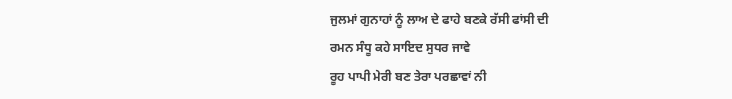ਜੁਲਮਾਂ ਗੁਨਾਹਾਂ ਨੂੰ ਲਾਅ ਦੇ ਫਾਹੇ ਬਣਕੇ ਰੱਸੀ ਫਾਂਸੀ ਦੀ
ਰਮਨ ਸੰਧੂ ਕਹੇ ਸਾਇਦ ਸੁਧਰ ਜਾਵੇ
ਰੂਹ ਪਾਪੀ ਮੇਰੀ ਬਣ ਤੇਰਾ ਪਰਛਾਵਾਂ ਨੀ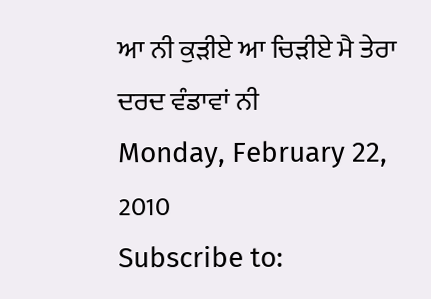ਆ ਨੀ ਕੁੜੀਏ ਆ ਚਿੜੀਏ ਮੈ ਤੇਰਾ ਦਰਦ ਵੰਡਾਵਾਂ ਨੀ
Monday, February 22, 2010
Subscribe to: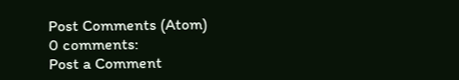Post Comments (Atom)
0 comments:
Post a Comment